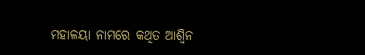ମହାଳୟା ନାମରେ କଥିତ ଆଶ୍ୱିନ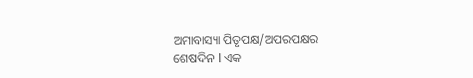ଅମାବାସ୍ୟା ପିତୃପକ୍ଷ/ଅପରପକ୍ଷର ଶେଷଦିନ l ଏକ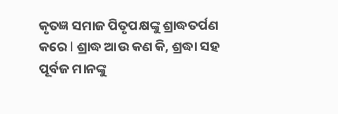କୃତଜ୍ଞ ସମାଜ ପିତୃପକ୍ଷଙ୍କୁ ଶ୍ରାଦ୍ଧତର୍ପଣ କରେ l ଶ୍ରାଦ୍ଧ ଆଉ କଣ କି, ଶ୍ରଦ୍ଧା ସହ ପୂର୍ବଜ ମାନଙ୍କୁ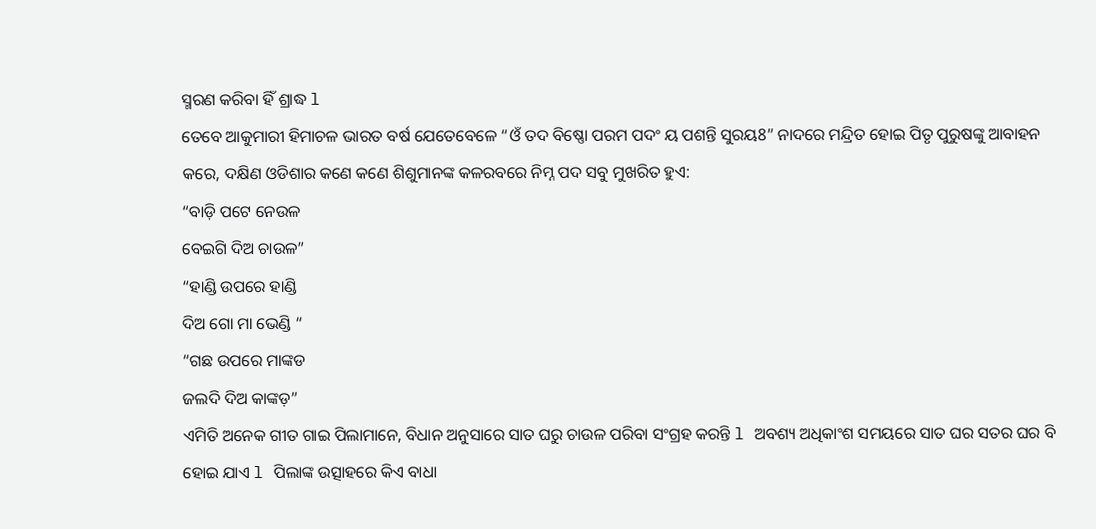ସ୍ମରଣ କରିବା ହିଁ ଶ୍ରାଦ୍ଧ l
ତେବେ ଆକୁମାରୀ ହିମାଚଳ ଭାରତ ବର୍ଷ ଯେତେବେଳେ “ଓଁ ତଦ ବିଷ୍ଣୋ ପରମ ପଦଂ ୟ ପଶନ୍ତି ସୁରୟ8” ନାଦରେ ମନ୍ଦ୍ରିତ ହୋଇ ପିତୃ ପୁରୁଷଙ୍କୁ ଆବାହନ କରେ, ଦକ୍ଷିଣ ଓଡିଶାର କଣେ କଣେ ଶିଶୁମାନଙ୍କ କଳରବରେ ନିମ୍ନ ପଦ ସବୁ ମୁଖରିତ ହୁଏ:
“ବାଡ଼ି ପଟେ ନେଉଳ
ବେଇଗି ଦିଅ ଚାଉଳ”
“ହାଣ୍ଡି ଉପରେ ହାଣ୍ଡି
ଦିଅ ଗୋ ମା ଭେଣ୍ଡି “
“ଗଛ ଉପରେ ମାଙ୍କଡ
ଜଲଦି ଦିଅ କାଙ୍କଡ଼”
ଏମିତି ଅନେକ ଗୀତ ଗାଇ ପିଲାମାନେ, ବିଧାନ ଅନୁସାରେ ସାତ ଘରୁ ଚାଉଳ ପରିବା ସଂଗ୍ରହ କରନ୍ତି l ଅବଶ୍ୟ ଅଧିକାଂଶ ସମୟରେ ସାତ ଘର ସତର ଘର ବି ହୋଇ ଯାଏ l ପିଲାଙ୍କ ଉତ୍ସାହରେ କିଏ ବାଧା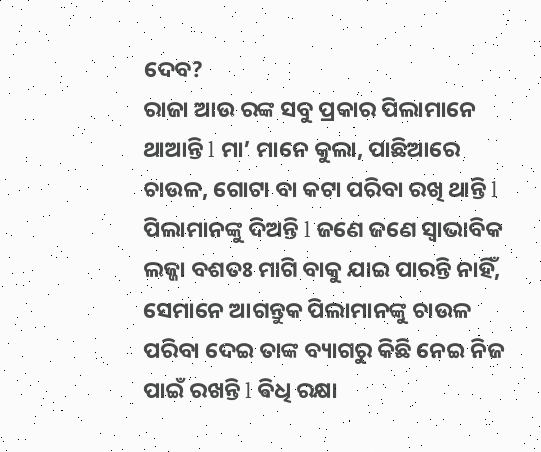ଦେବ?
ରାଜା ଆଉ ରଙ୍କ ସବୁ ପ୍ରକାର ପିଲାମାନେ ଥାଆନ୍ତି l ମା’ ମାନେ କୁଲା, ପାଛିଆରେ ଚାଉଳ, ଗୋଟା ବା କଟା ପରିବା ରଖି ଥାନ୍ତି l ପିଲାମାନଙ୍କୁ ଦିଅନ୍ତି l ଜଣେ ଜଣେ ସ୍ୱାଭାବିକ ଲଜ୍ଜା ବଶତଃ ମାଗି ବାକୁ ଯାଇ ପାରନ୍ତି ନାହିଁ, ସେମାନେ ଆଗନ୍ତୁକ ପିଲାମାନଙ୍କୁ ଚାଉଳ ପରିବା ଦେଇ ତାଙ୍କ ବ୍ୟାଗରୁ କିଛି ନେଇ ନିଜ ପାଇଁ ରଖନ୍ତି l ଵିଧି ରକ୍ଷା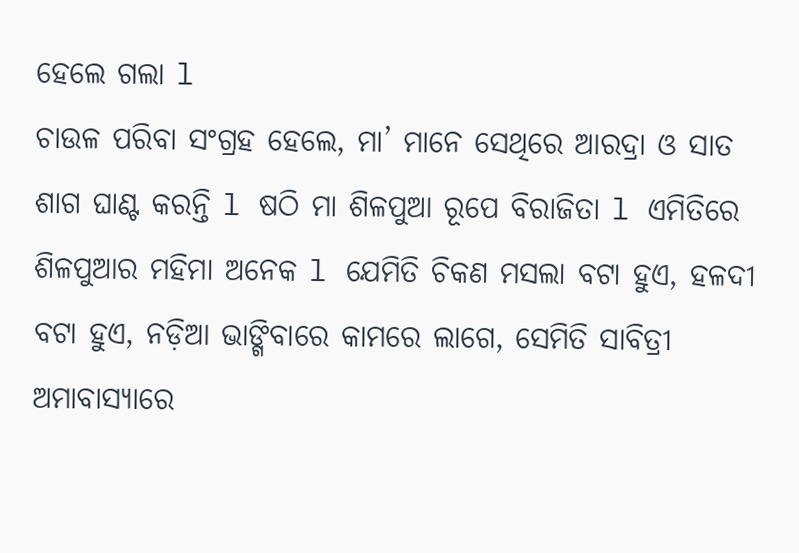ହେଲେ ଗଲା l
ଚାଉଳ ପରିବା ସଂଗ୍ରହ ହେଲେ, ମା’ ମାନେ ସେଥିରେ ଆରଦ୍ରା ଓ ସାତ ଶାଗ ଘାଣ୍ଟ କରନ୍ତି l ଷଠି ମା ଶିଳପୁଆ ରୂପେ ବିରାଜିତା l ଏମିତିରେ ଶିଳପୁଆର ମହିମା ଅନେକ l ଯେମିତି ଚିକଣ ମସଲା ବଟା ହୁଏ, ହଳଦୀ ବଟା ହୁଏ, ନଡ଼ିଆ ଭାଙ୍ଗିବାରେ କାମରେ ଲାଗେ, ସେମିତି ସାବିତ୍ରୀ ଅମାବାସ୍ୟାରେ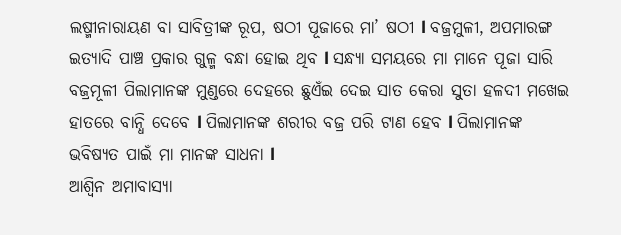ଲଷ୍ମୀନାରାୟଣ ବା ସାବିତ୍ରୀଙ୍କ ରୂପ, ଷଠୀ ପୂଜାରେ ମା’ ଷଠୀ l ବଜ୍ରମୁଳୀ, ଅପମାରଙ୍ଗ ଇତ୍ୟାଦି ପାଞ୍ଚ ପ୍ରକାର ଗୁଳ୍ମ ବନ୍ଧା ହୋଇ ଥିବ l ସନ୍ଧ୍ୟା ସମୟରେ ମା ମାନେ ପୂଜା ସାରି ବଜ୍ରମୂଳୀ ପିଲାମାନଙ୍କ ମୁଣ୍ଡରେ ଦେହରେ ଛୁଏଁଇ ଦେଇ ସାତ କେରା ସୁତା ହଳଦୀ ମଖେଇ ହାତରେ ବାନ୍ଧି ଦେବେ l ପିଲାମାନଙ୍କ ଶରୀର ବଜ୍ର ପରି ଟାଣ ହେବ l ପିଲାମାନଙ୍କ ଭବିଷ୍ୟତ ପାଇଁ ମା ମାନଙ୍କ ସାଧନା l
ଆଶ୍ୱିନ ଅମାବାସ୍ୟା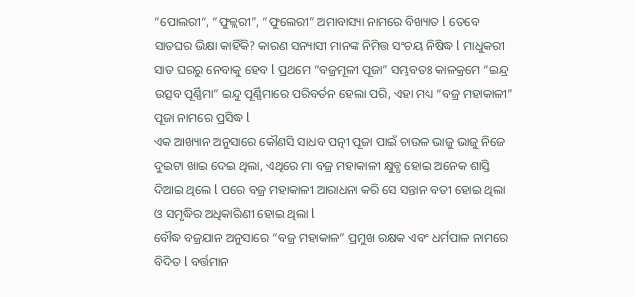“ପୋଲରୀ“, “ଫୁଳ୍ଲରୀ”, “ଫୁଲେରୀ” ଅମାବାସ୍ୟା ନାମରେ ବିଖ୍ୟାତ l ତେବେ ସାତଘର ଭିକ୍ଷା କାହିଁକି? କାରଣ ସନ୍ୟାସୀ ମାନଙ୍କ ନିମିତ୍ତ ସଂଚୟ ନିଷିଦ୍ଧ l ମାଧୁକରୀ ସାତ ଘରରୁ ନେବାକୁ ହେବ l ପ୍ରଥମେ “ବଜ୍ରମୂଳୀ ପୂଜା” ସମ୍ଭବତଃ କାଳକ୍ରମେ “ଇନ୍ଦ୍ର ଉତ୍ସବ ପୂର୍ଣ୍ଣିମା” ଇନ୍ଦୁ ପୂର୍ଣ୍ଣିମାରେ ପରିବର୍ତନ ହେଲା ପରି, ଏହା ମଧ୍ୟ “ବଜ୍ର ମହାକାଳୀ” ପୂଜା ନାମରେ ପ୍ରସିଦ୍ଧ l
ଏକ ଆଖ୍ୟାନ ଅନୁସାରେ କୌଣସି ସାଧବ ପତ୍ନୀ ପୂଜା ପାଇଁ ଚାଉଳ ଭାଜୁ ଭାଜୁ ନିଜେ ଦୁଇଟା ଖାଇ ଦେଇ ଥିଲା, ଏଥିରେ ମା ବଜ୍ର ମହାକାଳୀ କ୍ଷୁବ୍ଧ ହୋଇ ଅନେକ ଶାସ୍ତି ଦିଆଇ ଥିଲେ l ପରେ ବଜ୍ର ମହାକାଳୀ ଆରାଧନା କରି ସେ ସନ୍ତାନ ବତୀ ହୋଇ ଥିଲା ଓ ସମୃଦ୍ଧିର ଅଧିକାରିଣୀ ହୋଇ ଥିଲା l
ବୌଦ୍ଧ ବଜ୍ରଯାନ ଅନୁସାରେ “ବଜ୍ର ମହାକାଳ” ପ୍ରମୁଖ ରକ୍ଷକ ଏବଂ ଧର୍ମପାଳ ନାମରେ ବିଦିତ l ବର୍ତ୍ତମାନ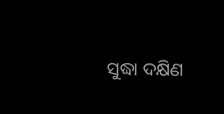ସୁଦ୍ଧା ଦକ୍ଷିଣ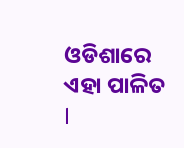ଓଡିଶାରେ ଏହା ପାଳିତ l